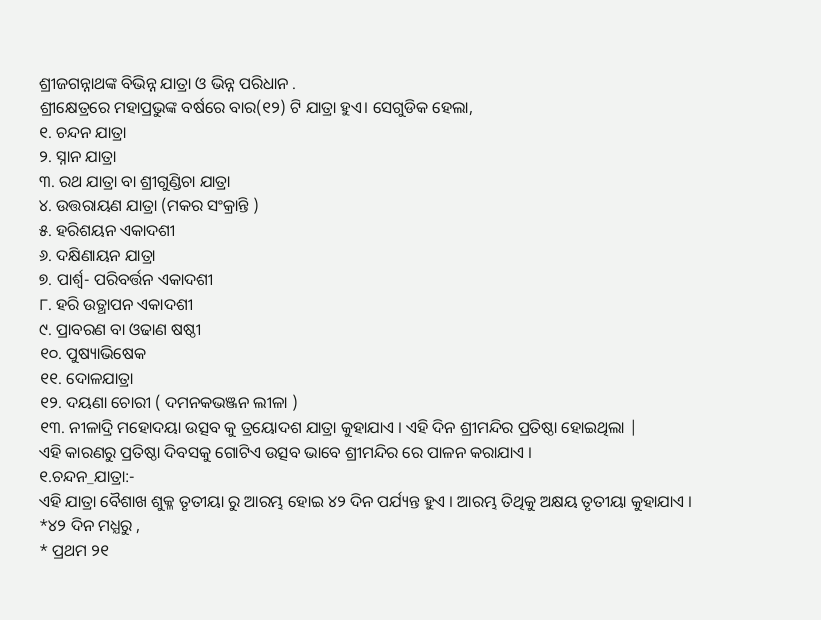ଶ୍ରୀଜଗନ୍ନାଥଙ୍କ ବିଭିନ୍ନ ଯାତ୍ରା ଓ ଭିନ୍ନ ପରିଧାନ .
ଶ୍ରୀକ୍ଷେତ୍ରରେ ମହାପ୍ରଭୁଙ୍କ ବର୍ଷରେ ବାର(୧୨) ଟି ଯାତ୍ରା ହୁଏ। ସେଗୁଡିକ ହେଲା,
୧. ଚନ୍ଦନ ଯାତ୍ରା
୨. ସ୍ନାନ ଯାତ୍ରା
୩. ରଥ ଯାତ୍ରା ବା ଶ୍ରୀଗୁଣ୍ଡିଚା ଯାତ୍ରା
୪. ଉତ୍ତରାୟଣ ଯାତ୍ରା (ମକର ସଂକ୍ରାନ୍ତି )
୫. ହରିଶୟନ ଏକାଦଶୀ
୬. ଦକ୍ଷିଣାୟନ ଯାତ୍ରା
୭. ପାର୍ଶ୍ଵ- ପରିବର୍ତ୍ତନ ଏକାଦଶୀ
୮. ହରି ଉତ୍ଥାପନ ଏକାଦଶୀ
୯. ପ୍ରାବରଣ ବା ଓଢାଣ ଷଷ୍ଠୀ
୧୦. ପୁଷ୍ୟାଭିଷେକ
୧୧. ଦୋଳଯାତ୍ରା
୧୨. ଦୟଣା ଚୋରୀ ( ଦମନକଭଞ୍ଜନ ଲୀଳା )
୧୩. ନୀଳାଦ୍ରି ମହୋଦୟା ଉତ୍ସବ କୁ ତ୍ରୟୋଦଶ ଯାତ୍ରା କୁହାଯାଏ । ଏହି ଦିନ ଶ୍ରୀମନ୍ଦିର ପ୍ରତିଷ୍ଠା ହୋଇଥିଲା |
ଏହି କାରଣରୁ ପ୍ରତିଷ୍ଠା ଦିବସକୁ ଗୋଟିଏ ଉତ୍ସବ ଭାବେ ଶ୍ରୀମନ୍ଦିର ରେ ପାଳନ କରାଯାଏ ।
୧.ଚନ୍ଦନ_ଯାତ୍ରା:-
ଏହି ଯାତ୍ରା ବୈଶାଖ ଶୁକ୍ଳ ତୃତୀୟା ରୁ ଆରମ୍ଭ ହୋଇ ୪୨ ଦିନ ପର୍ଯ୍ୟନ୍ତ ହୁଏ । ଆରମ୍ଭ ତିଥିକୁ ଅକ୍ଷୟ ତୃତୀୟା କୁହାଯାଏ ।
*୪୨ ଦିନ ମଧ୍ଯରୁ ,
* ପ୍ରଥମ ୨୧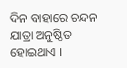ଦିନ ବାହାରେ ଚନ୍ଦନ ଯାତ୍ରା ଅନୁଷ୍ଠିତ ହୋଇଥାଏ ।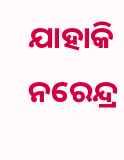ଯାହାକି ନରେନ୍ଦ୍ର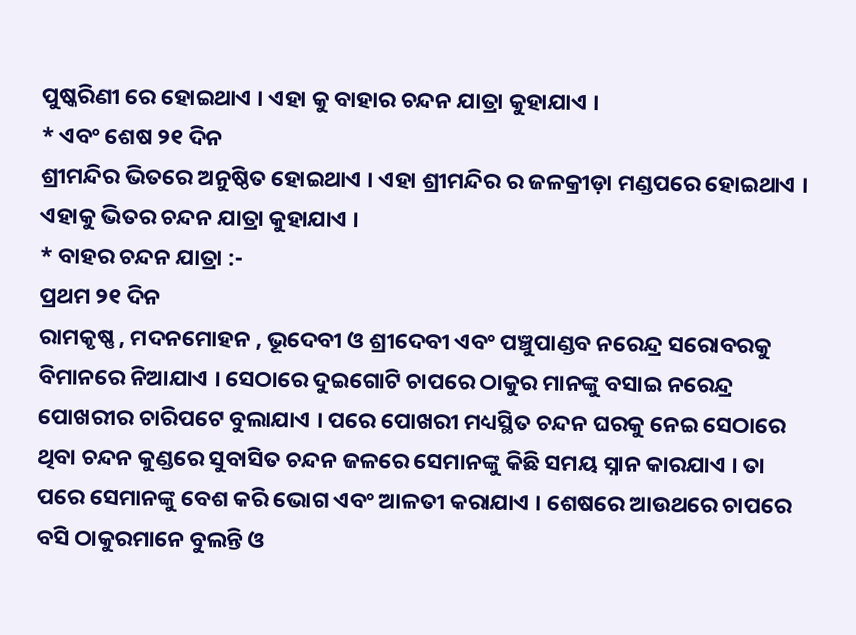ପୁଷ୍କରିଣୀ ରେ ହୋଇଥାଏ । ଏହା କୁ ବାହାର ଚନ୍ଦନ ଯାତ୍ରା କୁହାଯାଏ ।
* ଏବଂ ଶେଷ ୨୧ ଦିନ
ଶ୍ରୀମନ୍ଦିର ଭିତରେ ଅନୁଷ୍ଠିତ ହୋଇଥାଏ । ଏହା ଶ୍ରୀମନ୍ଦିର ର ଜଳକ୍ରୀଡ଼ା ମଣ୍ଡପରେ ହୋଇଥାଏ । ଏହାକୁ ଭିତର ଚନ୍ଦନ ଯାତ୍ରା କୁହାଯାଏ ।
* ବାହର ଚନ୍ଦନ ଯାତ୍ରା :-
ପ୍ରଥମ ୨୧ ଦିନ
ରାମକୃଷ୍ଣ , ମଦନମୋହନ , ଭୂଦେବୀ ଓ ଶ୍ରୀଦେବୀ ଏବଂ ପଞ୍ଚୁପାଣ୍ଡବ ନରେନ୍ଦ୍ର ସରୋବରକୁ ବିମାନରେ ନିଆଯାଏ । ସେଠାରେ ଦୁଇଗୋଟି ଚାପରେ ଠାକୁର ମାନଙ୍କୁ ବସାଇ ନରେନ୍ଦ୍ର ପୋଖରୀର ଚାରିପଟେ ବୁଲାଯାଏ । ପରେ ପୋଖରୀ ମଧ୍ୟସ୍ଥିତ ଚନ୍ଦନ ଘରକୁ ନେଇ ସେଠାରେ ଥିବା ଚନ୍ଦନ କୁଣ୍ଡରେ ସୁବାସିତ ଚନ୍ଦନ ଜଳରେ ସେମାନଙ୍କୁ କିଛି ସମୟ ସ୍ନାନ କାରଯାଏ । ତା ପରେ ସେମାନଙ୍କୁ ବେଶ କରି ଭୋଗ ଏବଂ ଆଳତୀ କରାଯାଏ । ଶେଷରେ ଆଉଥରେ ଚାପରେ ବସି ଠାକୁରମାନେ ବୁଲନ୍ତି ଓ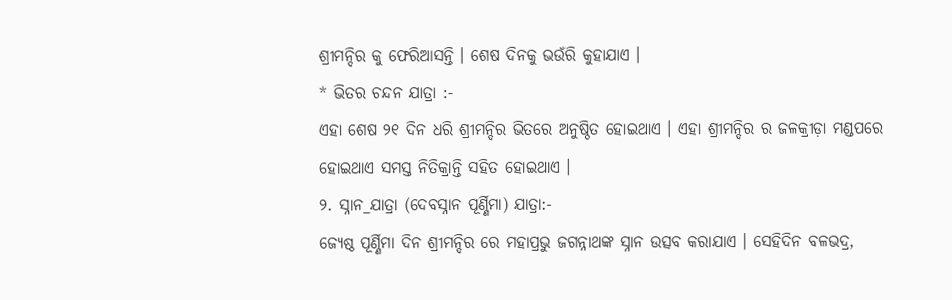ଶ୍ରୀମନ୍ଦିର କୁ ଫେରିଆସନ୍ତି । ଶେଷ ଦିନକୁ ଭଉଁରି କୁହାଯାଏ ।
* ଭିତର ଚନ୍ଦନ ଯାତ୍ରା :-
ଏହା ଶେଷ ୨୧ ଦିନ ଧରି ଶ୍ରୀମନ୍ଦିର ଭିତରେ ଅନୁଷ୍ଠିତ ହୋଇଥାଏ । ଏହା ଶ୍ରୀମନ୍ଦିର ର ଜଳକ୍ରୀଡ଼ା ମଣ୍ଡପରେ ହୋଇଥାଏ ସମସ୍ତ ନିତିକ୍ରାନ୍ତି ସହିତ ହୋଇଥାଏ ।
୨. ସ୍ନାନ_ଯାତ୍ରା (ଦେବସ୍ନାନ ପୂର୍ଣ୍ଣିମା) ଯାତ୍ରା:-
ଜ୍ୟେଷ୍ଠ ପୂର୍ଣ୍ଣିମା ଦିନ ଶ୍ରୀମନ୍ଦିର ରେ ମହାପ୍ରଭୁ ଜଗନ୍ନାଥଙ୍କ ସ୍ନାନ ଉତ୍ସବ କରାଯାଏ । ସେହିଦିନ ବଳଭଦ୍ର,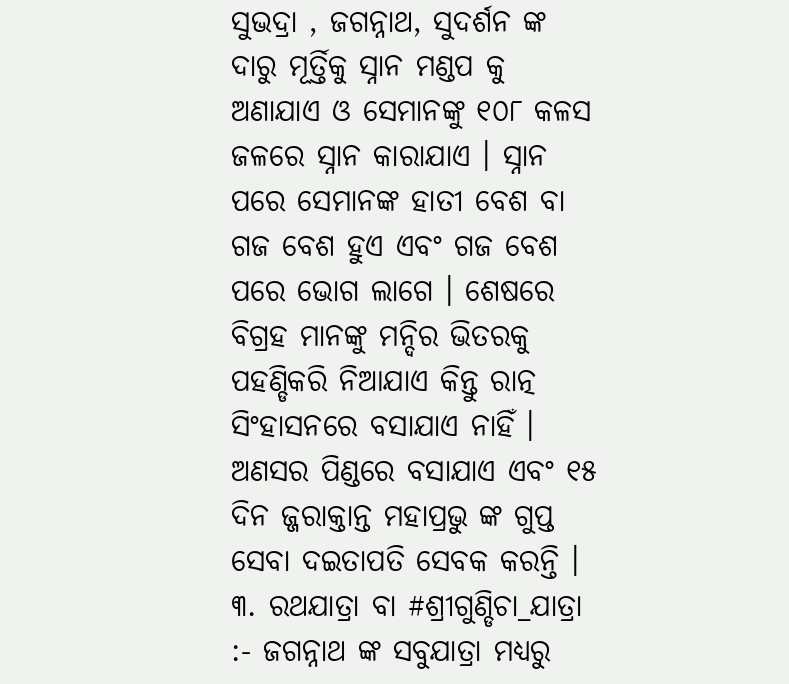ସୁଭଦ୍ରା , ଜଗନ୍ନାଥ, ସୁଦର୍ଶନ ଙ୍କ ଦାରୁ ମୂର୍ତ୍ତିକୁ ସ୍ନାନ ମଣ୍ଡପ କୁ ଅଣାଯାଏ ଓ ସେମାନଙ୍କୁ ୧୦୮ କଳସ ଜଳରେ ସ୍ନାନ କାରାଯାଏ । ସ୍ନାନ ପରେ ସେମାନଙ୍କ ହାତୀ ବେଶ ବା ଗଜ ବେଶ ହୁଏ ଏବଂ ଗଜ ବେଶ ପରେ ଭୋଗ ଲାଗେ । ଶେଷରେ ବିଗ୍ରହ ମାନଙ୍କୁ ମନ୍ଦିର ଭିତରକୁ ପହଣ୍ଡିକରି ନିଆଯାଏ କିନ୍ତୁ ରାତ୍ନ ସିଂହାସନରେ ବସାଯାଏ ନାହିଁ । ଅଣସର ପିଣ୍ଡରେ ବସାଯାଏ ଏବଂ ୧୫ ଦିନ ଜ୍ଜରାକ୍ତାନ୍ତ ମହାପ୍ରଭୁ ଙ୍କ ଗୁପ୍ତ ସେବା ଦଇତାପତି ସେବକ କରନ୍ତି ।
୩. ରଥଯାତ୍ରା ବା #ଶ୍ରୀଗୁଣ୍ଡିଚା_ଯାତ୍ରା :- ଜଗନ୍ନାଥ ଙ୍କ ସବୁଯାତ୍ରା ମଧ୍ୟରୁ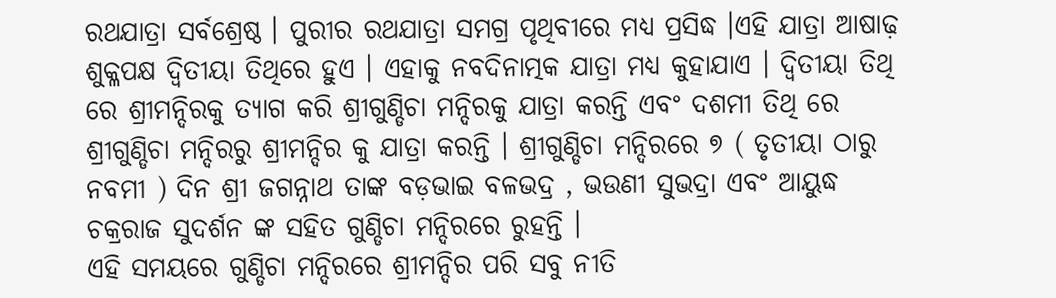ରଥଯାତ୍ରା ସର୍ବଶ୍ରେଷ୍ଠ । ପୁରୀର ରଥଯାତ୍ରା ସମଗ୍ର ପୃଥିବୀରେ ମଧ୍ୟ ପ୍ରସିଦ୍ଧ ।ଏହି ଯାତ୍ରା ଆଷାଢ଼ ଶୁକ୍ଳପକ୍ଷ ଦ୍ୱିତୀୟା ତିଥିରେ ହୁଏ । ଏହାକୁ ନବଦିନାତ୍ମକ ଯାତ୍ରା ମଧ୍ୟ କୁହାଯାଏ । ଦ୍ୱିତୀୟା ତିଥି ରେ ଶ୍ରୀମନ୍ଦିରକୁ ତ୍ୟାଗ କରି ଶ୍ରୀଗୁଣ୍ଡିଚା ମନ୍ଦିରକୁ ଯାତ୍ରା କରନ୍ତି ଏବଂ ଦଶମୀ ତିଥି ରେ ଶ୍ରୀଗୁଣ୍ଡିଚା ମନ୍ଦିରରୁ ଶ୍ରୀମନ୍ଦିର କୁ ଯାତ୍ରା କରନ୍ତି । ଶ୍ରୀଗୁଣ୍ଡିଚା ମନ୍ଦିରରେ ୭ ( ତୃତୀୟା ଠାରୁ ନବମୀ ) ଦିନ ଶ୍ରୀ ଜଗନ୍ନାଥ ତାଙ୍କ ବଡ଼ଭାଇ ବଳଭଦ୍ର , ଭଉଣୀ ସୁଭଦ୍ରା ଏବଂ ଆୟୁଦ୍ଧ ଚକ୍ରରାଜ ସୁଦର୍ଶନ ଙ୍କ ସହିତ ଗୁଣ୍ଡିଚା ମନ୍ଦିରରେ ରୁହନ୍ତି ।
ଏହି ସମୟରେ ଗୁଣ୍ଡିଚା ମନ୍ଦିରରେ ଶ୍ରୀମନ୍ଦିର ପରି ସବୁ ନୀତି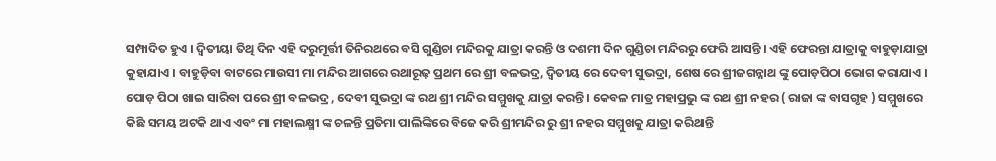ସମ୍ପାଦିତ ହୁଏ । ଦ୍ୱିତୀୟା ତିଥି ଦିନ ଏହି ଦରୁମୂର୍ତ୍ତୀ ତିନିରଥରେ ବସି ଗୁଣ୍ଡିଚା ମନ୍ଦିରକୁ ଯାତ୍ରା କରନ୍ତି ଓ ଦଶମୀ ଦିନ ଗୁଣ୍ଡିଚା ମନ୍ଦିରରୁ ଫେରି ଆସନ୍ତି । ଏହି ଫେରନ୍ତା ଯାତ୍ରାକୁ ବାହୁଡ଼ାଯାତ୍ରା କୁହାଯାଏ । ବାହୁଡ଼ିବା ବାଟରେ ମାଉସୀ ମା ମନ୍ଦିର ଆଗରେ ରଥାରୂଢ଼ ପ୍ରଥମ ରେ ଶ୍ରୀ ବଳଭଦ୍ର, ଦ୍ଵିତୀୟ ରେ ଦେବୀ ସୁଭଦ୍ରା, ଶେଷ ରେ ଶ୍ରୀଜଗନ୍ନାଥ ଙ୍କୁ ପୋଡ଼ପିଠା ଭୋଗ କରାଯାଏ । ପୋଡ଼ ପିଠା ଖାଇ ସାରିବା ପରେ ଶ୍ରୀ ବଳଭଦ୍ର , ଦେବୀ ସୁଭଦ୍ରା ଙ୍କ ରଥ ଶ୍ରୀ ମନ୍ଦିର ସମ୍ମୁଖକୁ ଯାତ୍ରା କରନ୍ତି । କେବଳ ମାତ୍ର ମହାପ୍ରଭୁ ଙ୍କ ରଥ ଶ୍ରୀ ନହର ( ରାଜା ଙ୍କ ବାସଗୃହ ) ସମ୍ମୁଖରେ କିଛି ସମୟ ଅଟକି ଥାଏ ଏବଂ ମା ମହାଲକ୍ଷ୍ମୀ ଙ୍କ ଚଳନ୍ତି ପ୍ରତିମା ପାଲିଙ୍କିରେ ବିଜେ କରି ଶ୍ରୀମନ୍ଦିର ରୁ ଶ୍ରୀ ନହର ସମ୍ମୁଖକୁ ଯାତ୍ରା କରିଥାନ୍ତି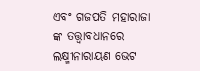ଏବଂ ଗଜପତି ମହାରାଜା ଙ୍କ ତତ୍ତ୍ୱାବଧାନରେ ଲକ୍ଷ୍ମୀନାରାୟଣ ଭେଟ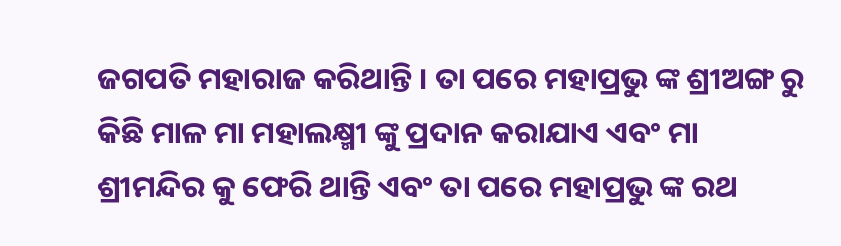ଜଗପତି ମହାରାଜ କରିଥାନ୍ତି । ତା ପରେ ମହାପ୍ରଭୁ ଙ୍କ ଶ୍ରୀଅଙ୍ଗ ରୁ କିଛି ମାଳ ମା ମହାଲକ୍ଷ୍ମୀ ଙ୍କୁ ପ୍ରଦାନ କରାଯାଏ ଏବଂ ମା ଶ୍ରୀମନ୍ଦିର କୁ ଫେରି ଥାନ୍ତି ଏବଂ ତା ପରେ ମହାପ୍ରଭୁ ଙ୍କ ରଥ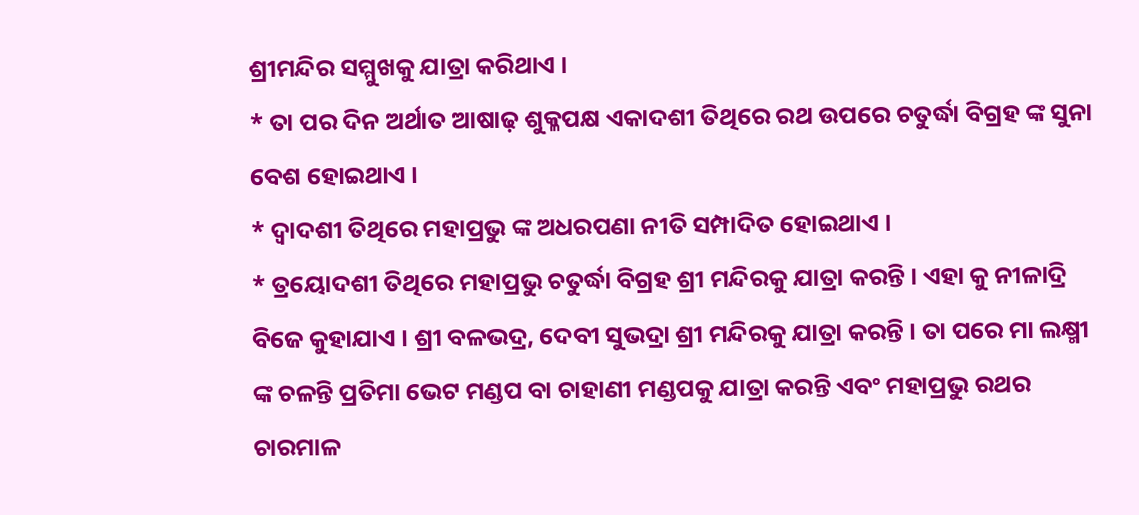ଶ୍ରୀମନ୍ଦିର ସମ୍ମୁଖକୁ ଯାତ୍ରା କରିଥାଏ ।
* ତା ପର ଦିନ ଅର୍ଥାତ ଆଷାଢ଼ ଶୁକ୍ଳପକ୍ଷ ଏକାଦଶୀ ତିଥିରେ ରଥ ଉପରେ ଚତୁର୍ଦ୍ଧା ବିଗ୍ରହ ଙ୍କ ସୁନା ବେଶ ହୋଇଥାଏ ।
* ଦ୍ୱାଦଶୀ ତିଥିରେ ମହାପ୍ରଭୁ ଙ୍କ ଅଧରପଣା ନୀତି ସମ୍ପାଦିତ ହୋଇଥାଏ ।
* ତ୍ରୟୋଦଶୀ ତିଥିରେ ମହାପ୍ରଭୁ ଚତୁର୍ଦ୍ଧା ବିଗ୍ରହ ଶ୍ରୀ ମନ୍ଦିରକୁ ଯାତ୍ରା କରନ୍ତି । ଏହା କୁ ନୀଳାଦ୍ରି ବିଜେ କୁହାଯାଏ । ଶ୍ରୀ ବଳଭଦ୍ର, ଦେବୀ ସୁଭଦ୍ରା ଶ୍ରୀ ମନ୍ଦିରକୁ ଯାତ୍ରା କରନ୍ତି । ତା ପରେ ମା ଲକ୍ଷ୍ମୀ ଙ୍କ ଚଳନ୍ତି ପ୍ରତିମା ଭେଟ ମଣ୍ଡପ ବା ଚାହାଣୀ ମଣ୍ଡପକୁ ଯାତ୍ରା କରନ୍ତି ଏବଂ ମହାପ୍ରଭୁ ରଥର ଚାରମାଳ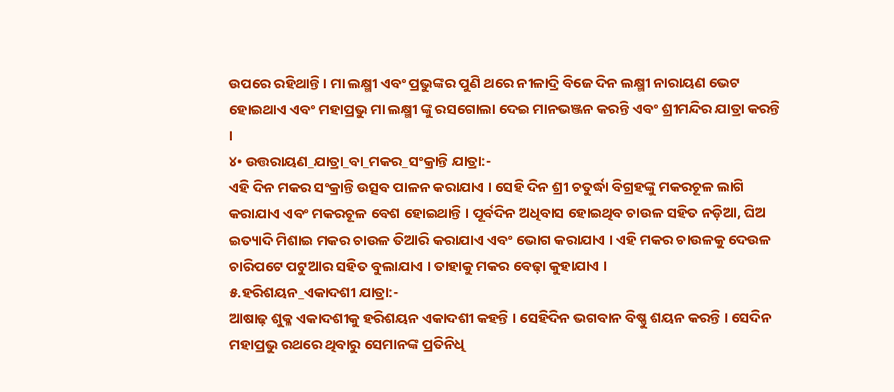ଉପରେ ରହିଥାନ୍ତି । ମା ଲକ୍ଷ୍ମୀ ଏବଂ ପ୍ରଭୁଙ୍କର ପୁଣି ଥରେ ନୀଳାଦ୍ରି ବିଜେ ଦିନ ଲକ୍ଷ୍ମୀ ନାରାୟଣ ଭେଟ ହୋଇଥାଏ ଏବଂ ମହାପ୍ରଭୁ ମା ଲକ୍ଷ୍ମୀ ଙ୍କୁ ରସଗୋଲା ଦେଇ ମାନଭଞ୍ଜନ କରନ୍ତି ଏବଂ ଶ୍ରୀମନ୍ଦିର ଯାତ୍ରା କରନ୍ତି ।
୪• ଉତ୍ତରାୟଣ_ଯାତ୍ରା_ବା_ମକର_ସଂକ୍ରାନ୍ତି ଯାତ୍ରା:-
ଏହି ଦିନ ମକର ସଂକ୍ରାନ୍ତି ଉତ୍ସବ ପାଳନ କରାଯାଏ । ସେହି ଦିନ ଶ୍ରୀ ଚତୁର୍ଦ୍ଧା ବିଗ୍ରହଙ୍କୁ ମକରଚୂଳ ଲାଗି କରାଯାଏ ଏବଂ ମକରଚୂଳ ବେଶ ହୋଇଥାନ୍ତି । ପୂର୍ବଦିନ ଅଧିବାସ ହୋଇଥିବ ଚାଉଳ ସହିତ ନଡ଼ିଆ, ଘିଅ ଇତ୍ୟାଦି ମିଶାଇ ମକର ଚାଉଳ ତିଆରି କରାଯାଏ ଏବଂ ଭୋଗ କରାଯାଏ । ଏହି ମକର ଚାଉଳକୁ ଦେଉଳ ଚାରିପଟେ ପଟୁଆର ସହିତ ବୁଲାଯାଏ । ତାହାକୁ ମକର ବେଢ଼ା କୁହାଯାଏ ।
୫.ହରିଶୟନ_ଏକାଦଶୀ ଯାତ୍ରା:-
ଆଷାଢ଼ ଶୁକ୍ଳ ଏକାଦଶୀକୁ ହରିଶୟନ ଏକାଦଶୀ କହନ୍ତି । ସେହିଦିନ ଭଗବାନ ବିଷ୍ଣୁ ଶୟନ କରନ୍ତି । ସେଦିନ ମହାପ୍ରଭୁ ରଥରେ ଥିବାରୁ ସେମାନଙ୍କ ପ୍ରତିନିଧି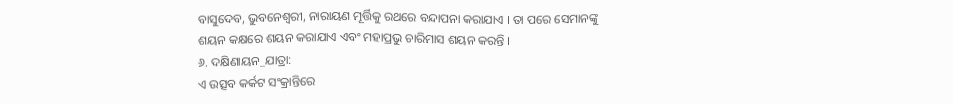ବାସୁଦେବ, ଭୁବନେଶ୍ଵରୀ, ନାରାୟଣ ମୂର୍ତ୍ତିକୁ ରଥରେ ବନ୍ଦାପନା କରାଯାଏ । ତା ପରେ ସେମାନଙ୍କୁ ଶୟନ କକ୍ଷରେ ଶୟନ କରାଯାଏ ଏବଂ ମହାପ୍ରଭୁ ଚାରିମାସ ଶୟନ କରନ୍ତି ।
୬. ଦକ୍ଷିଣାୟନ_ଯାତ୍ରା:
ଏ ଉତ୍ସବ କର୍କଟ ସଂକ୍ରାନ୍ତିରେ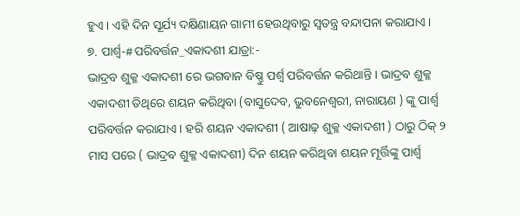ହୁଏ । ଏହି ଦିନ ସୂର୍ଯ୍ୟ ଦକ୍ଷିଣାୟନ ଗାମୀ ହେଉଥିବାରୁ ସ୍ଵତନ୍ତ୍ର ବନ୍ଦାପନା କରାଯାଏ ।
୭. ପାର୍ଶ୍ଵ-#ପରିବର୍ତ୍ତନ_ଏକାଦଶୀ ଯାତ୍ରା:-
ଭାଦ୍ରବ ଶୁକ୍ଳ ଏକାଦଶୀ ରେ ଭଗବାନ ବିଷ୍ଣୁ ପର୍ଶ୍ୱ ପରିବର୍ତ୍ତନ କରିଥାନ୍ତି । ଭାଦ୍ରବ ଶୁକ୍ଳ ଏକାଦଶୀ ତିଥିରେ ଶୟନ କରିଥିବା (ବାସୁଦେବ, ଭୁବନେଶ୍ଵରୀ, ନାରାୟଣ ) ଙ୍କୁ ପାର୍ଶ୍ଵ ପରିବର୍ତ୍ତନ କରାଯାଏ । ହରି ଶୟନ ଏକାଦଶୀ ( ଆଷାଢ଼ ଶୁକ୍ଳ ଏକାଦଶୀ ) ଠାରୁ ଠିକ୍ ୨ ମାସ ପରେ ( ଭାଦ୍ରବ ଶୁକ୍ଳ ଏକାଦଶୀ) ଦିନ ଶୟନ କରିଥିବା ଶୟନ ମୂର୍ତ୍ତିଙ୍କୁ ପାର୍ଶ୍ଵ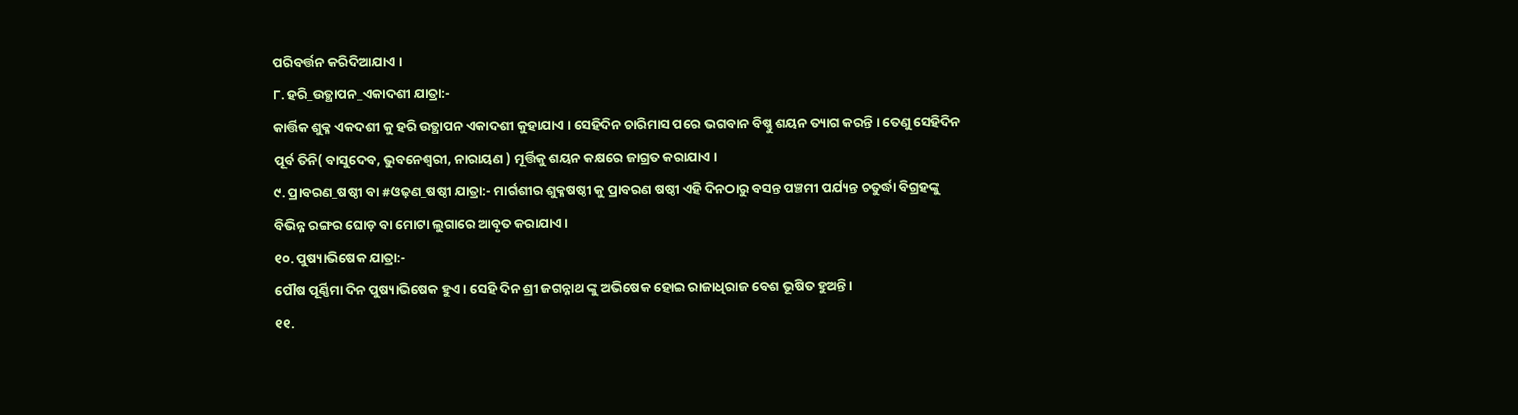ପରିବର୍ତ୍ତନ କରିଦିଆଯାଏ ।
୮. ହରି_ଉତ୍ଥାପନ_ଏକାଦଶୀ ଯାତ୍ରା:-
କାର୍ତ୍ତିକ ଶୁକ୍ଳ ଏକଦଶୀ କୁ ହରି ଉତ୍ଥାପନ ଏକାଦଶୀ କୁହାଯାଏ । ସେହିଦିନ ଚାରିମାସ ପରେ ଭଗବାନ ବିଷ୍ଣୁ ଶୟନ ତ୍ୟାଗ କରନ୍ତି । ତେଣୁ ସେହିଦିନ ପୂର୍ବ ତିନି( ବାସୁଦେବ, ଭୁବନେଶ୍ଵରୀ, ନାରାୟଣ ) ମୂର୍ତ୍ତିକୁ ଶୟନ କକ୍ଷରେ ଜାଗ୍ରତ କରାଯାଏ ।
୯. ପ୍ରାବରଣ_ଷଷ୍ଠୀ ବା #ଓଢ଼ଣ_ଷଷ୍ଠୀ ଯାତ୍ରା:- ମାର୍ଗଶୀର ଶୁକ୍ଳଷଷ୍ଠୀ କୁ ପ୍ରାବରଣ ଷଷ୍ଠୀ ଏହି ଦିନଠାରୁ ବସନ୍ତ ପଞ୍ଚମୀ ପର୍ଯ୍ୟନ୍ତ ଚତୁର୍ଦ୍ଧା ବିଗ୍ରହଙ୍କୁ ବିଭିନ୍ନ ରଙ୍ଗର ଘୋଡ଼ ବା ମୋଟା ଲୁଗାରେ ଆବୃତ କରାଯାଏ ।
୧୦. ପୁଷ୍ୟାଭିଷେକ ଯାତ୍ରା:-
ପୌଷ ପୂର୍ଣ୍ଣିମା ଦିନ ପୁଷ୍ୟାଭିଷେକ ହୁଏ । ସେହି ଦିନ ଶ୍ରୀ ଜଗନ୍ନାଥ ଙ୍କୁ ଅଭିଷେକ ହୋଇ ରାଜାଧିରାଜ ବେଶ ଭୂଷିତ ହୁଅନ୍ତି ।
୧୧.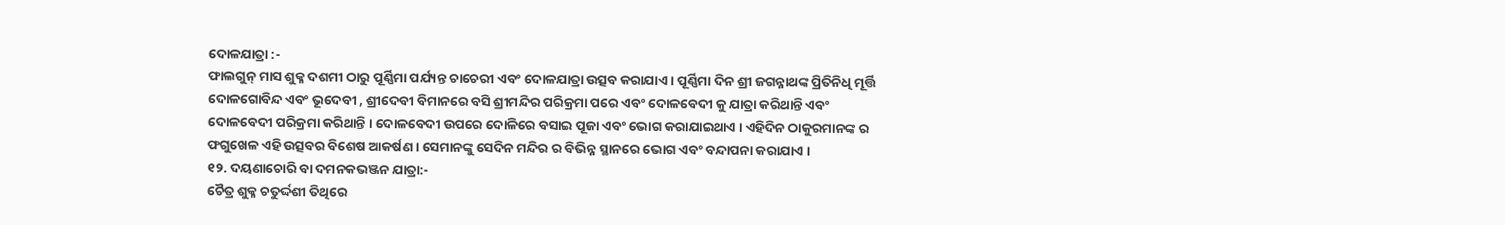ଦୋଳଯାତ୍ରା :-
ଫାଲଗୁନ୍ ମାସ ଶୁକ୍ଳ ଦଶମୀ ଠାରୁ ପୂର୍ଣ୍ଣିମା ପର୍ଯ୍ୟନ୍ତ ଚାଚେରୀ ଏବଂ ଦୋଳଯାତ୍ରା ଉତ୍ସବ କରାଯାଏ । ପୂର୍ଣ୍ଣିମା ଦିନ ଶ୍ରୀ ଜଗନ୍ନାଥଙ୍କ ପ୍ରିତିନିଧି ମୂର୍ତ୍ତି ଦୋଳଗୋବିନ୍ଦ ଏବଂ ଭୂଦେବୀ , ଶ୍ରୀଦେବୀ ବିମାନରେ ବସି ଶ୍ରୀମନ୍ଦିର ପରିକ୍ରମା ପରେ ଏବଂ ଦୋଳବେଦୀ କୁ ଯାତ୍ରା କରିଥାନ୍ତି ଏବଂ ଦୋଳବେଦୀ ପରିକ୍ରମା କରିଥାନ୍ତି । ଦୋଳବେଦୀ ଉପରେ ଦୋଳିରେ ବସାଇ ପୂଜା ଏବଂ ଭୋଗ କରାଯାଇଥାଏ । ଏହିଦିନ ଠାକୁରମାନଙ୍କ ର ଫଗୁଖେଳ ଏହି ଉତ୍ସବର ବିଶେଷ ଆକର୍ଷଣ । ସେମାନଙ୍କୁ ସେଦିନ ମନ୍ଦିର ର ବିଭିନ୍ନ ସ୍ଥାନରେ ଭୋଗ ଏବଂ ବନ୍ଦାପନା କରାଯାଏ ।
୧୨. ଦୟଣାଚୋରି ବା ଦମନକଭଞ୍ଜନ ଯାତ୍ରା:-
ଚୈତ୍ର ଶୁକ୍ଳ ଚତୁର୍ଦ୍ଦଶୀ ତିଥିରେ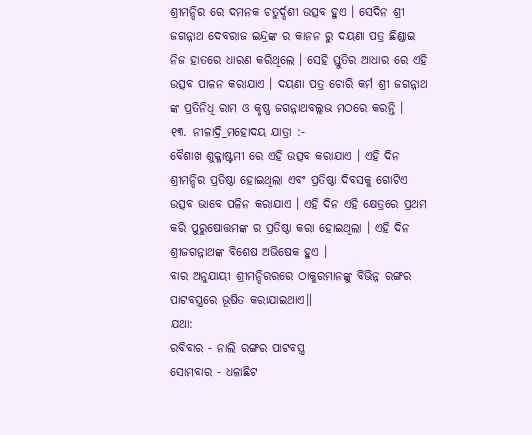ଶ୍ରୀମନ୍ଦିର ରେ ଦମନକ ଚତୁର୍ଦ୍ଦଶୀ ଉତ୍ସବ ହୁଏ । ସେଦିନ ଶ୍ରୀ ଜଗନ୍ନାଥ ଦେବରାଜ ଇନ୍ଦ୍ରଙ୍କ ର କାନନ ରୁ ଦୟଣା ପତ୍ର ଛିଣ୍ଡାଇ ନିଜ ହାତରେ ଧାରଣ କରିଥିଲେ । ସେହି ସ୍ତୁତିର ଆଧାର ରେ ଏହି ଉତ୍ସବ ପାଳନ କରାଯାଏ । ଦୟଣା ପତ୍ର ଚୋରି କର୍ମ ଶ୍ରୀ ଜଗନ୍ନାଥ ଙ୍କ ପ୍ରତିନିଧି ରାମ ଓ କୃଷ୍ଣ ଜଗନ୍ନାଥବଲ୍ଲଭ ମଠରେ କରନ୍ତି ।
୧୩. ନୀଳାଦ୍ରି_ମହୋଦୟ ଯାତ୍ରା :-
ବୈଶାଖ ଶୁକ୍ଳାଷ୍ଟମୀ ରେ ଏହି ଉତ୍ସବ କରାଯାଏ । ଏହି ଦିନ ଶ୍ରୀମନ୍ଦିର ପ୍ରତିଷ୍ଠା ହୋଇଥିଲା ଏବଂ ପ୍ରତିଷ୍ଠା ଦିବସକୁ ଗୋଟିଏ ଉତ୍ସବ ଭାବେ ପଳିନ କରାଯାଏ । ଏହି ଦିନ ଏହି କ୍ଷେତ୍ରରେ ପ୍ରଥମ କରି ପୁରୁଷୋତ୍ତମଙ୍କ ର ପ୍ରତିଷ୍ଠା କରା ହୋଇଥିଲା । ଏହି ଦିନ ଶ୍ରୀଜଗନ୍ନାଥଙ୍କ ବିଶେଷ ଅଭିଷେକ ହୁଏ ।
ବାର ଅନୁଯାୟୀ ଶ୍ରୀମନ୍ଦିରରରେ ଠାକୁରମାନଙ୍କୁ ବିଭିନ୍ନ ରଙ୍ଗର ପାଟବସ୍ତ୍ରରେ ଭୂଷିତ କରାଯାଇଥାଏ॥
ଯଥା:
ରବିବାର - ନାଲି ରଙ୍ଗର ପାଟବସ୍ତ୍ର
ସୋମବାର - ଧଳାଛିଟ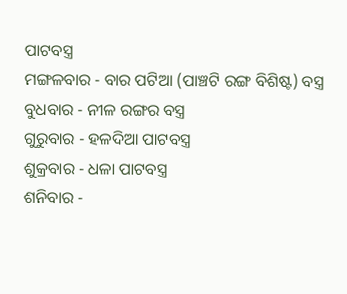ପାଟବସ୍ତ୍ର
ମଙ୍ଗଳବାର - ବାର ପଟିଆ (ପାଞ୍ଚଟି ରଙ୍ଗ ବିଶିଷ୍ଟ) ବସ୍ତ୍ର
ବୁଧବାର - ନୀଳ ରଙ୍ଗର ବସ୍ତ୍ର
ଗୁରୁବାର - ହଳଦିଆ ପାଟବସ୍ତ୍ର
ଶୁକ୍ରବାର - ଧଳା ପାଟବସ୍ତ୍ର
ଶନିବାର -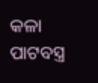କଳା ପାଟବସ୍ତ୍ର